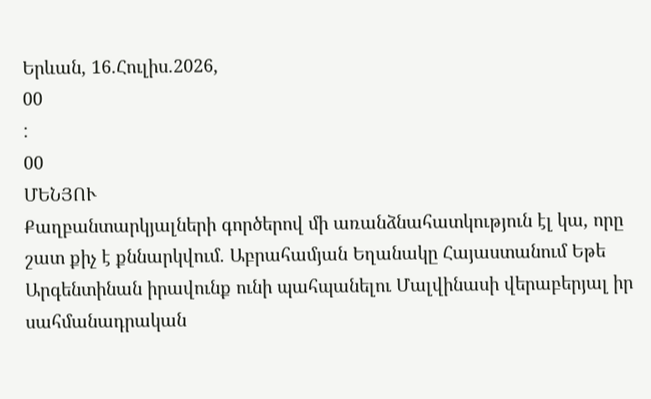Երևան, 16.Հուլիս.2026,
00
:
00
ՄԵՆՅՈՒ
Քաղբանտարկյալների գործերով մի առանձնահատկություն էլ կա, որը շատ քիչ է քննարկվում. Աբրահամյան Եղանակը Հայաստանում Եթե Արգենտինան իրավունք ունի պահպանելու Մալվինասի վերաբերյալ իր սահմանադրական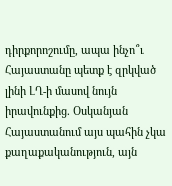դիրքորոշումը, ապա ինչո՞ւ Հայաստանը պետք է զրկված լինի ԼՂ-ի մասով նույն իրավունքից. Օսկանյան Հայաստանում այս պահին չկա քաղաքականություն, այն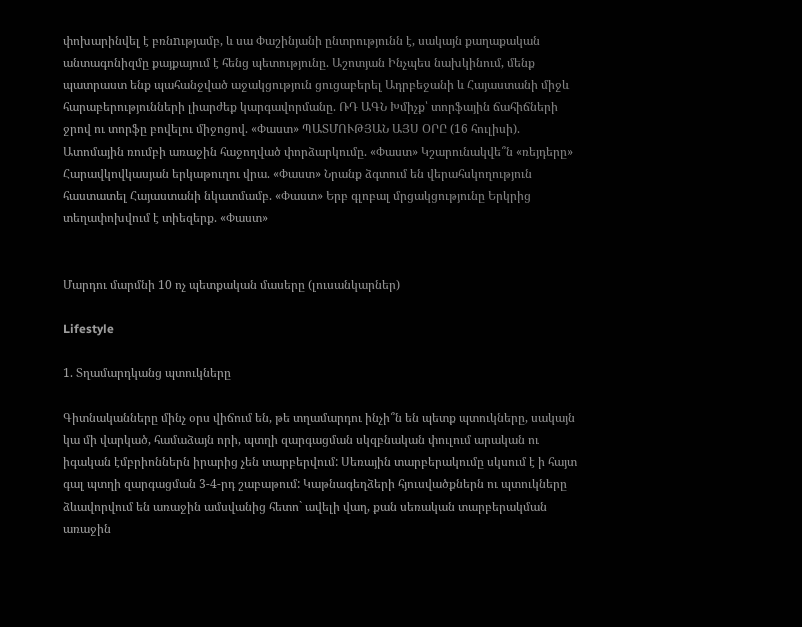փոխարինվել է բռնnւթյամբ, և սա Փաշինյանի ընտրությունն է, սակայն քաղաքական անտագոնիզմը քայքայում է հենց պետությունը. Աշոտյան Ինչպես նախկինում, մենք պատրաստ ենք պահանջված աջակցություն ցուցաբերել Ադրբեջանի և Հայաստանի միջև հարաբերությունների լիարժեք կարգավորմանը. ՌԴ ԱԳՆ Խմիչք՝ տորֆային ճահիճների ջրով ու տորֆը բովելու միջոցով. «Փաստ» ՊԱՏՄՈՒԹՅԱՆ ԱՅՍ ՕՐԸ (16 հուլիսի). Ատոմային ռումբի առաջին հաջողված փորձարկումը. «Փաստ» Կշարունակվե՞ն «ռեյդերը» Հարավկովկասյան երկաթուղու վրա. «Փաստ» Նրանք ձգտում են վերահսկողություն հաստատել Հայաստանի նկատմամբ. «Փաստ» Երբ գլոբալ մրցակցությունը Երկրից տեղափոխվում է տիեզերք. «Փաստ»


Մարդու մարմնի 10 ոչ պետքական մասերը (լուսանկարներ)

Lifestyle

1. Տղամարդկանց պտուկները

Գիտնականները մինչ օրս վիճում են, թե տղամարդու ինչի՞ն են պետք պտուկները, սակայն կա մի վարկած, համաձայն որի, պտղի զարգացման սկզբնական փուլում արական ու իգական էմբրիոններն իրարից չեն տարբերվում: Սեռային տարբերակումը սկսում է ի հայտ գալ պտղի զարգացման 3-4-րդ շաբաթում: Կաթնագեղձերի հյուսվածքներն ու պտուկները ձևավորվում են առաջին ամսվանից հետո` ավելի վաղ, քան սեռական տարբերակման առաջին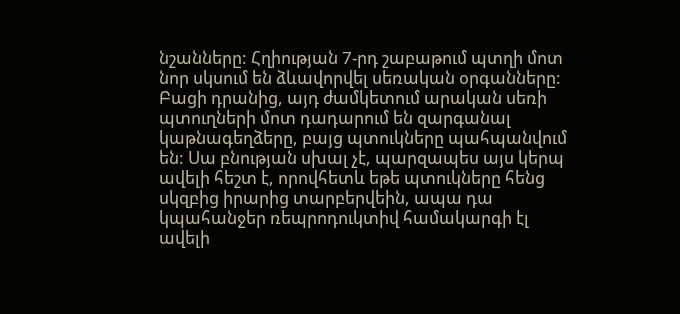նշանները: Հղիության 7-րդ շաբաթում պտղի մոտ նոր սկսում են ձևավորվել սեռական օրգանները: Բացի դրանից, այդ ժամկետում արական սեռի պտուղների մոտ դադարում են զարգանալ կաթնագեղձերը, բայց պտուկները պահպանվում են: Սա բնության սխալ չէ, պարզապես այս կերպ ավելի հեշտ է, որովհետև եթե պտուկները հենց սկզբից իրարից տարբերվեին, ապա դա կպահանջեր ռեպրոդուկտիվ համակարգի էլ ավելի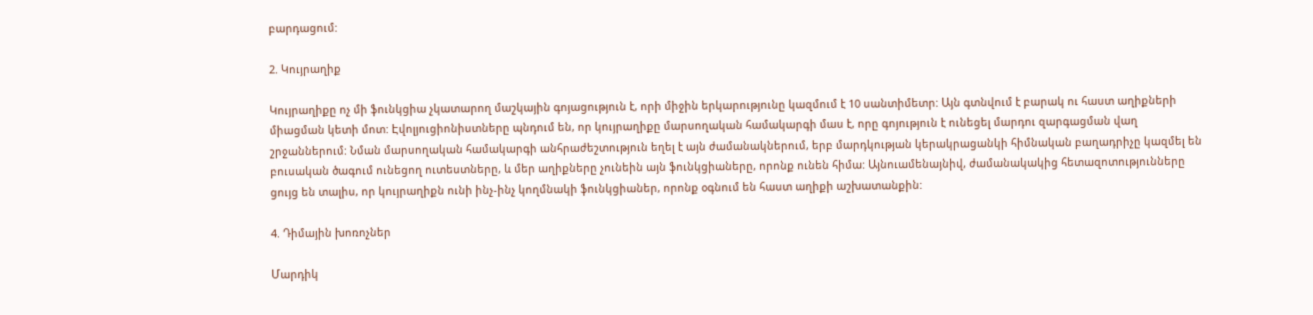բարդացում:

2. Կույրաղիք

Կույրաղիքը ոչ մի ֆունկցիա չկատարող մաշկային գոյացություն է, որի միջին երկարությունը կազմում է 10 սանտիմետր: Այն գտնվում է բարակ ու հաստ աղիքների միացման կետի մոտ: Էվոլյուցիոնիստները պնդում են, որ կույրաղիքը մարսողական համակարգի մաս է, որը գոյություն է ունեցել մարդու զարգացման վաղ շրջաններում: Նման մարսողական համակարգի անհրաժեշտություն եղել է այն ժամանակներում, երբ մարդկության կերակրացանկի հիմնական բաղադրիչը կազմել են բուսական ծագում ունեցող ուտեստները, և մեր աղիքները չունեին այն ֆունկցիաները, որոնք ունեն հիմա: Այնուամենայնիվ, ժամանակակից հետազոտությունները ցույց են տալիս, որ կույրաղիքն ունի ինչ-ինչ կողմնակի ֆունկցիաներ, որոնք օգնում են հաստ աղիքի աշխատանքին:

4. Դիմային խոռոչներ

Մարդիկ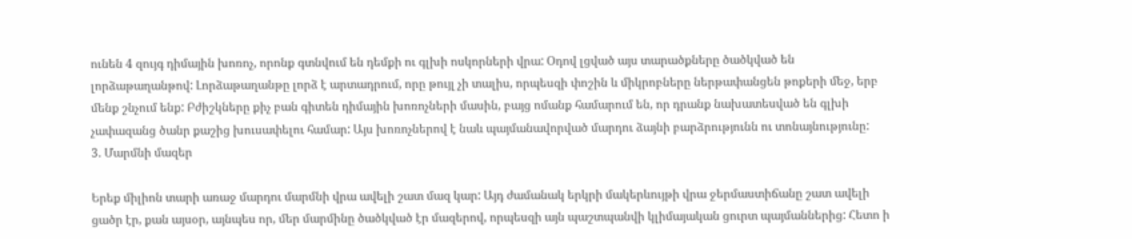ունեն 4 զույգ դիմային խոռոչ, որոնք գտնվում են դեմքի ու գլխի ոսկորների վրա: Օդով լցված այս տարածքները ծածկված են լորձաթաղանթով: Լորձաթաղանթը լորձ է արտադրում, որը թույլ չի տալիս, որպեսզի փոշին և միկրոբները ներթափանցեն թոքերի մեջ, երբ մենք շնչում ենք: Բժիշկները քիչ բան գիտեն դիմային խոռոչների մասին, բայց ոմանք համարում են, որ դրանք նախատեսված են գլխի չափազանց ծանր քաշից խուսափելու համար: Այս խոռոչներով է նաև պայմանավորված մարդու ձայնի բարձրությունն ու տոնայնությունը:
3. Մարմնի մազեր

Երեք միլիոն տարի առաջ մարդու մարմնի վրա ավելի շատ մազ կար: Այդ ժամանակ երկրի մակերևույթի վրա ջերմաստիճանը շատ ավելի ցածր էր, քան այսօր, այնպես որ, մեր մարմինը ծածկված էր մազերով, որպեսզի այն պաշտպանվի կլիմայական ցուրտ պայմաններից: Հետո ի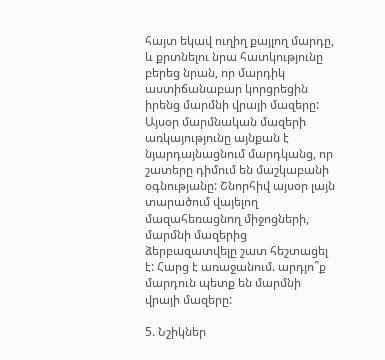հայտ եկավ ուղիղ քայլող մարդը, և քրտնելու նրա հատկությունը բերեց նրան, որ մարդիկ աստիճանաբար կորցրեցին իրենց մարմնի վրայի մազերը: Այսօր մարմնական մազերի առկայությունը այնքան է նյարդայնացնում մարդկանց, որ շատերը դիմում են մաշկաբանի օգնությանը: Շնորհիվ այսօր լայն տարածում վայելող մազահեռացնող միջոցների, մարմնի մազերից ձերբազատվելը շատ հեշտացել է: Հարց է առաջանում. արդյո՞ք մարդուն պետք են մարմնի վրայի մազերը:

5. Նշիկներ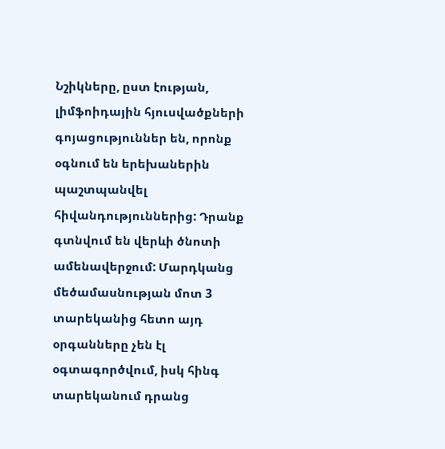Նշիկները, ըստ էության, լիմֆոիդային հյուսվածքների գոյացություններ են, որոնք օգնում են երեխաներին պաշտպանվել հիվանդություններից: Դրանք գտնվում են վերևի ծնոտի ամենավերջում: Մարդկանց մեծամասնության մոտ 3 տարեկանից հետո այդ օրգանները չեն էլ օգտագործվում, իսկ հինգ տարեկանում դրանց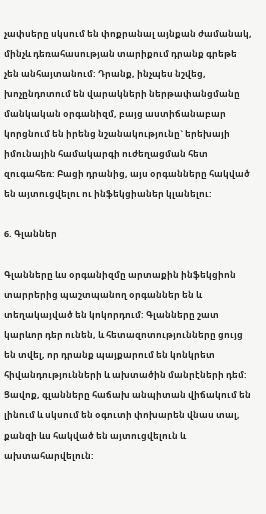չափսերը սկսում են փոքրանալ այնքան ժամանակ, մինչև դեռահասության տարիքում դրանք գրեթե չեն անհայտանում: Դրանք, ինչպես նշվեց, խոչընդոտում են վարակների ներթափանցմանը մանկական օրգանիզմ, բայց աստիճանաբար կորցնում են իրենց նշանակությունը` երեխայի իմունային համակարգի ուժեղացման հետ զուգահեռ: Բացի դրանից, այս օրգանները հակված են այտուցվելու ու ինֆեկցիաներ կլանելու:

6. Գլաններ

Գլանները ևս օրգանիզմը արտաքին ինֆեկցիոն տարրերից պաշտպանող օրգաններ են և տեղակայված են կոկորդում: Գլանները շատ կարևոր դեր ունեն, և հետազոտությունները ցույց են տվել, որ դրանք պայքարում են կոնկրետ հիվանդությունների և ախտածին մանրէների դեմ: Ցավոք, գլանները հաճախ անպիտան վիճակում են լինում և սկսում են օգուտի փոխարեն վնաս տալ, քանզի ևս հակված են այտուցվելուն և ախտահարվելուն: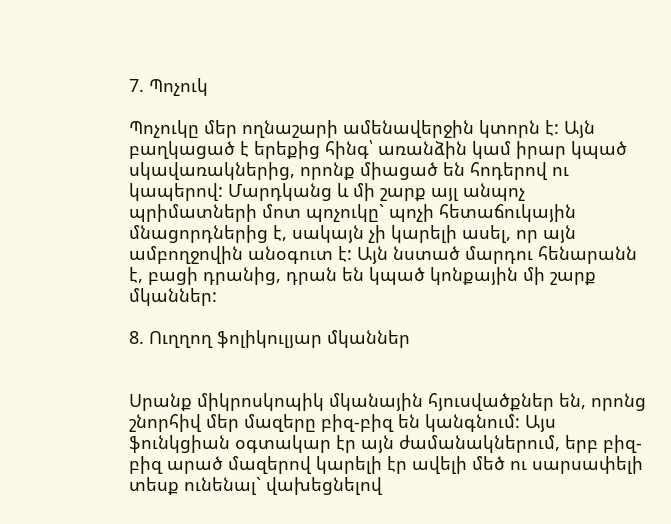7. Պոչուկ

Պոչուկը մեր ողնաշարի ամենավերջին կտորն է: Այն բաղկացած է երեքից հինգ՝ առանձին կամ իրար կպած սկավառակներից, որոնք միացած են հոդերով ու կապերով: Մարդկանց և մի շարք այլ անպոչ պրիմատների մոտ պոչուկը` պոչի հետաճուկային մնացորդներից է, սակայն չի կարելի ասել, որ այն ամբողջովին անօգուտ է: Այն նստած մարդու հենարանն է, բացի դրանից, դրան են կպած կոնքային մի շարք մկաններ:

8. Ուղղող ֆոլիկուլյար մկաններ


Սրանք միկրոսկոպիկ մկանային հյուսվածքներ են, որոնց շնորհիվ մեր մազերը բիզ-բիզ են կանգնում: Այս ֆունկցիան օգտակար էր այն ժամանակներում, երբ բիզ-բիզ արած մազերով կարելի էր ավելի մեծ ու սարսափելի տեսք ունենալ` վախեցնելով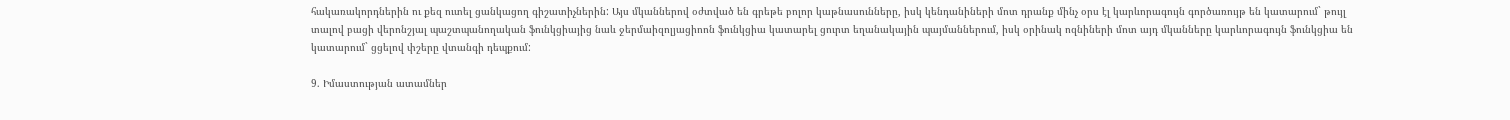հակառակորդներին ու քեզ ուտել ցանկացող գիշատիչներին: Այս մկաններով օժտված են գրեթե բոլոր կաթնասունները, իսկ կենդանիների մոտ դրանք մինչ օրս էլ կարևորագույն գործառույթ են կատարում` թույլ տալով բացի վերոնշյալ պաշտպանողական ֆունկցիայից նաև ջերմաիզոլյացիոոն ֆունկցիա կատարել ցուրտ եղանակային պայմաններում, իսկ օրինակ ոզնիների մոտ այդ մկանները կարևորագույն ֆունկցիա են կատարում` ցցելով փշերը վտանգի դեպքում:

9. Իմաստության ատամներ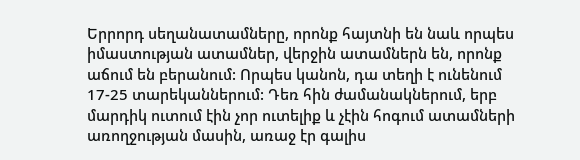Երրորդ սեղանատամները, որոնք հայտնի են նաև որպես իմաստության ատամներ, վերջին ատամներն են, որոնք աճում են բերանում: Որպես կանոն, դա տեղի է ունենում 17-25 տարեկաններում: Դեռ հին ժամանակներում, երբ մարդիկ ուտում էին չոր ուտելիք և չէին հոգում ատամների առողջության մասին, առաջ էր գալիս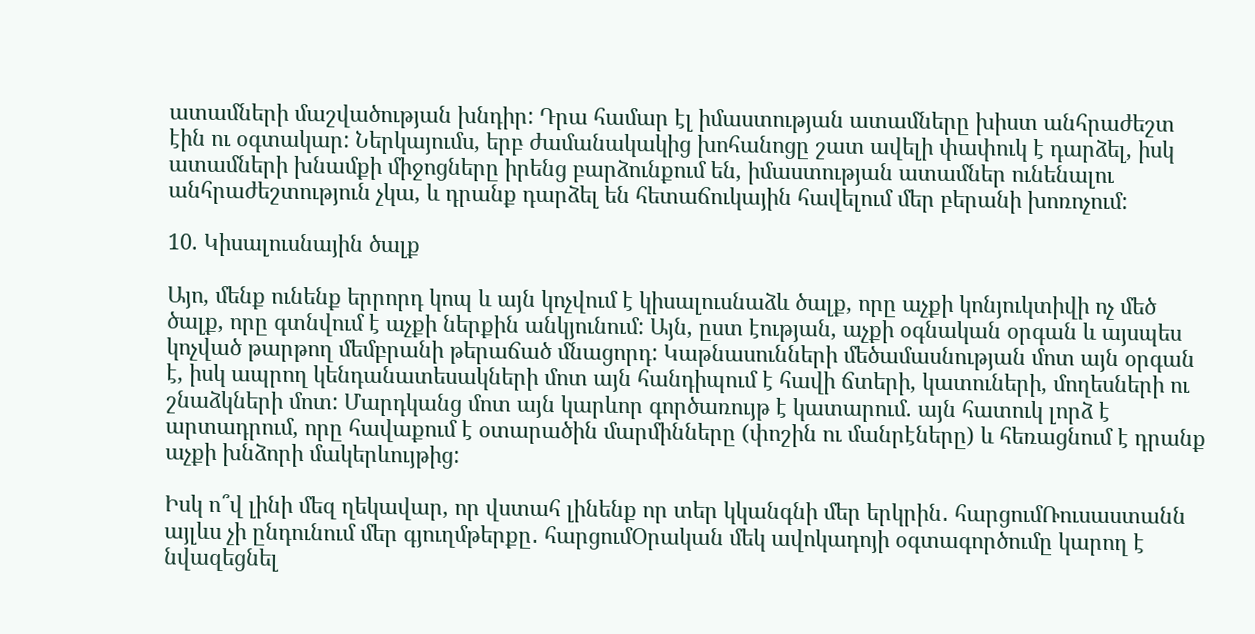ատամների մաշվածության խնդիր: Դրա համար էլ իմաստության ատամները խիստ անհրաժեշտ էին ու օգտակար: Ներկայումս, երբ ժամանակակից խոհանոցը շատ ավելի փափուկ է դարձել, իսկ ատամների խնամքի միջոցները իրենց բարձունքում են, իմաստության ատամներ ունենալու անհրաժեշտություն չկա, և դրանք դարձել են հետաճուկային հավելում մեր բերանի խոռոչում:

10. Կիսալուսնային ծալք

Այո, մենք ունենք երրորդ կոպ և այն կոչվում է կիսալուսնաձև ծալք, որը աչքի կոնյուկտիվի ոչ մեծ ծալք, որը գտնվում է աչքի ներքին անկյունում: Այն, ըստ էության, աչքի օգնական օրգան և այսպես կոչված թարթող մեմբրանի թերաճած մնացորդ: Կաթնասունների մեծամասնության մոտ այն օրգան է, իսկ ապրող կենդանատեսակների մոտ այն հանդիպում է հավի ճտերի, կատուների, մողեսների ու շնաձկների մոտ: Մարդկանց մոտ այն կարևոր գործառույթ է կատարում. այն հատուկ լորձ է արտադրում, որը հավաքում է օտարածին մարմինները (փոշին ու մանրէները) և հեռացնում է դրանք աչքի խնձորի մակերևույթից:

Իսկ ո՞վ լինի մեզ ղեկավար, որ վստահ լինենք որ տեր կկանգնի մեր երկրին․ հարցումՌուսաստանն այլևս չի ընդունում մեր գյուղմթերքը․ հարցումՕրական մեկ ավոկադոյի օգտագործումը կարող է նվազեցնել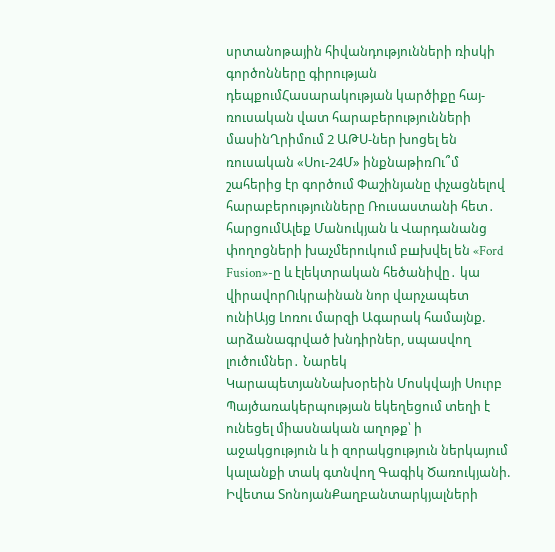սրտանոթային հիվանդությունների ռիսկի գործոնները գիրության դեպքումՀասարակության կարծիքը հայ-ռուսական վատ հարաբերությունների մասինՂրիմում 2 ԱԹՍ-ներ խոցել են ռուսական «Սու-24Մ» ինքնաթիռՈւ՞մ շահերից էր գործում Փաշինյանը փչացնելով հարաբերությունները Ռուսաստանի հետ․ հարցումԱլեք Մանուկյան և Վարդանանց փողոցների խաչմերուկում բшխվել են «Ford Fusion»-ը և էլեկտրական հեծանիվը․ կա վիրավորՈւկրաինան նոր վարչապետ ունիԱյց Լոռու մարզի Ագարակ համայնք. արձանագրված խնդիրներ, սպասվող լուծումներ․ Նարեկ ԿարապետյանՆախօրեին Մոսկվայի Սուրբ Պայծառակերպության եկեղեցում տեղի է ունեցել միասնական աղոթք՝ ի աջակցություն և ի զորակցություն ներկայում կալանքի տակ գտնվող Գագիկ Ծառուկյանի. Իվետա ՏոնոյանՔաղբանտարկյալների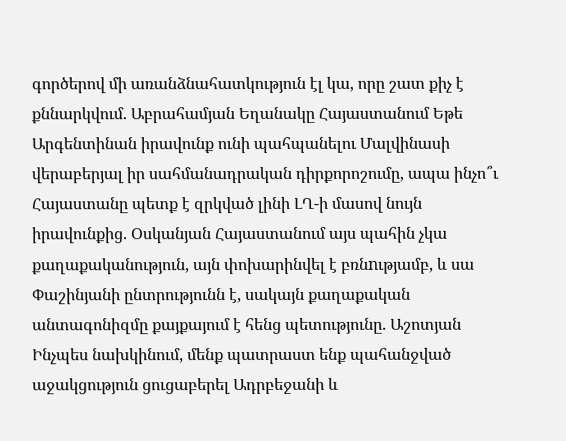գործերով մի առանձնահատկություն էլ կա, որը շատ քիչ է քննարկվում. Աբրահամյան Եղանակը Հայաստանում Եթե Արգենտինան իրավունք ունի պահպանելու Մալվինասի վերաբերյալ իր սահմանադրական դիրքորոշումը, ապա ինչո՞ւ Հայաստանը պետք է զրկված լինի ԼՂ-ի մասով նույն իրավունքից. Օսկանյան Հայաստանում այս պահին չկա քաղաքականություն, այն փոխարինվել է բռնnւթյամբ, և սա Փաշինյանի ընտրությունն է, սակայն քաղաքական անտագոնիզմը քայքայում է հենց պետությունը. Աշոտյան Ինչպես նախկինում, մենք պատրաստ ենք պահանջված աջակցություն ցուցաբերել Ադրբեջանի և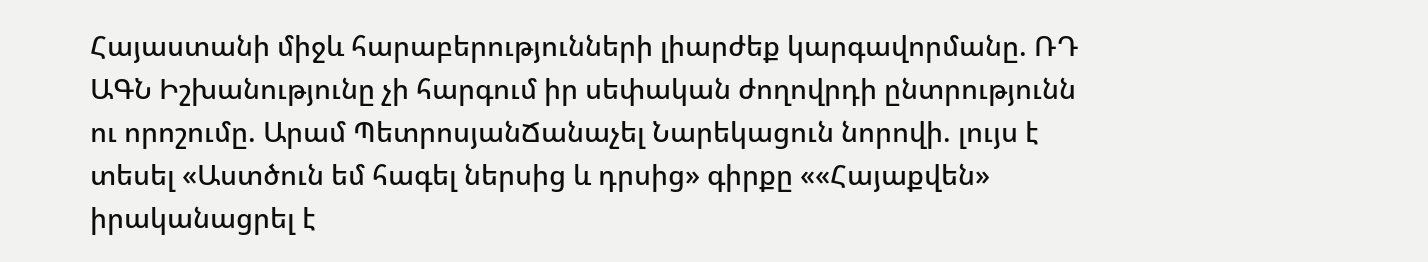Հայաստանի միջև հարաբերությունների լիարժեք կարգավորմանը. ՌԴ ԱԳՆ Իշխանությունը չի հարգում իր սեփական ժողովրդի ընտրությունն ու որոշումը. Արամ ՊետրոսյանՃանաչել Նարեկացուն նորովի. լույս է տեսել «Աստծուն եմ հագել ներսից և դրսից» գիրքը ««Հայաքվեն» իրականացրել է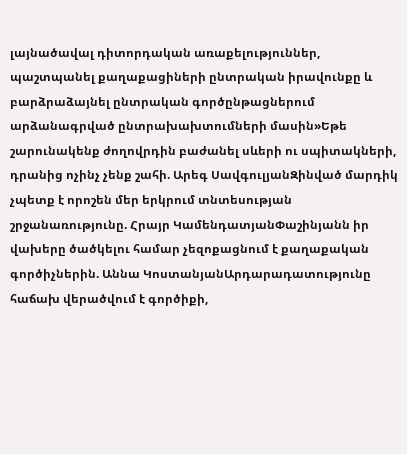լայնածավալ դիտորդական առաքելություններ, պաշտպանել քաղաքացիների ընտրական իրավունքը և բարձրաձայնել ընտրական գործընթացներում արձանագրված ընտրախախտումների մասին»Եթե շարունակենք ժողովրդին բաժանել սևերի ու սպիտակների, դրանից ոչինչ չենք շահի. Արեգ ՍավգուլյանԶինված մարդիկ չպետք է որոշեն մեր երկրում տնտեսության շրջանառությունը. Հրայր ԿամենդատյանՓաշինյանն իր վախերը ծածկելու համար չեզոքացնում է քաղաքական գործիչներին. Աննա ԿոստանյանԱրդարադատությունը հաճախ վերածվում է գործիքի,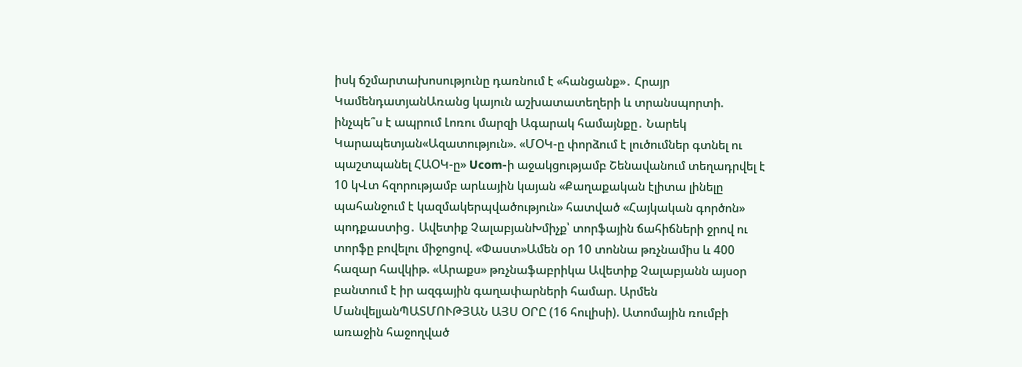իսկ ճշմարտախոսությունը դառնում է «հանցանք»․ Հրայր ԿամենդատյանԱռանց կայուն աշխատատեղերի և տրանսպորտի. ինչպե՞ս է ապրում Լոռու մարզի Ագարակ համայնքը․ Նարեկ Կարապետյան«Ազատություն». «ՄՕԿ-ը փորձում է լուծումներ գտնել ու պաշտպանել ՀԱՕԿ-ը» Ucom-ի աջակցությամբ Շենավանում տեղադրվել է 10 կՎտ հզորությամբ արևային կայան «Քաղաքական էլիտա լինելը պահանջում է կազմակերպվածություն» հատված «Հայկական գործոն» պոդքաստից․ Ավետիք ՉալաբյանԽմիչք՝ տորֆային ճահիճների ջրով ու տորֆը բովելու միջոցով. «Փաստ»Ամեն օր 10 տոննա թռչնամիս և 400 հազար հավկիթ. «Արաքս» թռչնաֆաբրիկա Ավետիք Չալաբյանն այսօր բանտում է իր ազգային գաղափարների համար. Արմեն ՄանվելյանՊԱՏՄՈՒԹՅԱՆ ԱՅՍ ՕՐԸ (16 հուլիսի). Ատոմային ռումբի առաջին հաջողված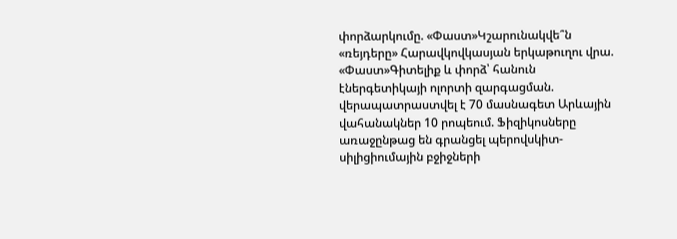փորձարկումը. «Փաստ»Կշարունակվե՞ն «ռեյդերը» Հարավկովկասյան երկաթուղու վրա. «Փաստ»Գիտելիք և փորձ՝ հանուն էներգետիկայի ոլորտի զարգացման. վերապատրաստվել է 70 մասնագետ Արևային վահանակներ 10 րոպեում. Ֆիզիկոսները առաջընթաց են գրանցել պերովսկիտ-սիլիցիումային բջիջների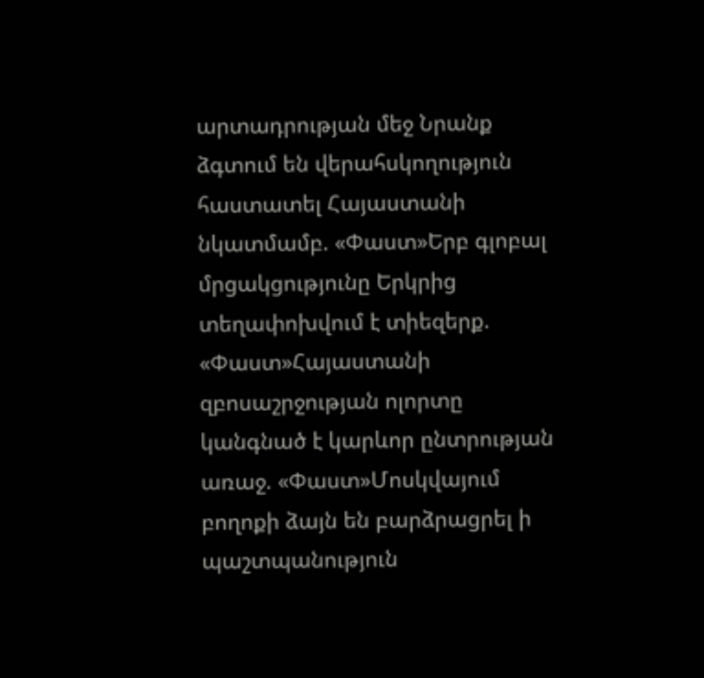արտադրության մեջ Նրանք ձգտում են վերահսկողություն հաստատել Հայաստանի նկատմամբ. «Փաստ»Երբ գլոբալ մրցակցությունը Երկրից տեղափոխվում է տիեզերք. «Փաստ»Հայաստանի զբոսաշրջության ոլորտը կանգնած է կարևոր ընտրության առաջ. «Փաստ»Մոսկվայում բողոքի ձայն են բարձրացրել ի պաշտպանություն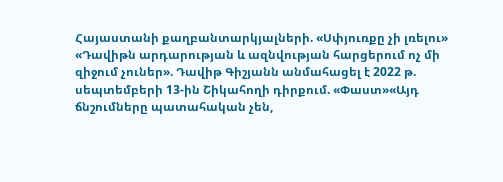Հայաստանի քաղբանտարկյալների. «Սփյուռքը չի լռելու» «Դավիթն արդարության և ազնվության հարցերում ոչ մի զիջում չուներ». Դավիթ Գիշյանն անմահացել է 2022 թ. սեպտեմբերի 13-ին Շիկահողի դիրքում. «Փաստ»«Այդ ճնշումները պատահական չեն,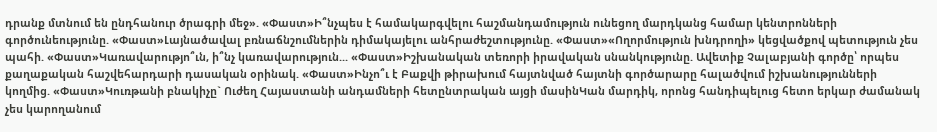դրանք մտնում են ընդհանուր ծրագրի մեջ». «Փաստ»Ի՞նչպես է համակարգվելու հաշմանդամություն ունեցող մարդկանց համար կենտրոնների գործունեությունը. «Փաստ»Լայնածավալ բռնաճնշումներին դիմակայելու անհրաժեշտությունը. «Փաստ»«Ողորմություն խնդրողի» կեցվածքով պետություն չես պահի. «Փաստ»Կառավարությո՞ւն, ի՞նչ կառավարություն... «Փաստ»Իշխանական տեռորի իրավական սնանկությունը. Ավետիք Չալաբյանի գործը՝ որպես քաղաքական հաշվեհարդարի դասական օրինակ. «Փաստ»Ինչո՞ւ է Բաքվի թիրախում հայտնված հայտնի գործարարը հալածվում իշխանությունների կողմից. «Փաստ»Կուռթանի բնակիչը` Ուժեղ Հայաստանի անդամների հետընտրական այցի մասինԿան մարդիկ, որոնց հանդիպելուց հետո երկար ժամանակ չես կարողանում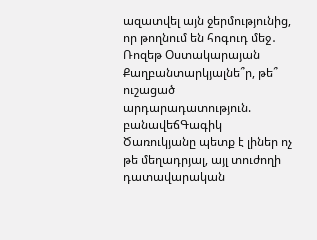ազատվել այն ջերմությունից, որ թողնում են հոգուդ մեջ․ Ռոզեթ Օստակարայան Քաղբանտարկյալնե՞ր, թե՞ ուշացած արդարադատություն. բանավեճԳագիկ Ծառուկյանը պետք է լիներ ոչ թե մեղադրյալ, այլ տուժողի դատավարական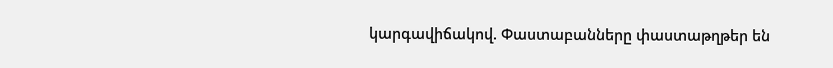կարգավիճակով. Փաստաբանները փաստաթղթեր են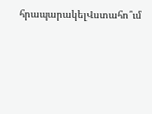հրապարակելՎստահո՞ւմ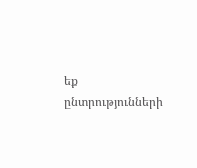եք ընտրությունների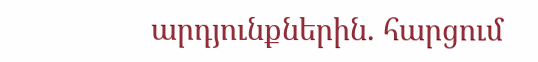արդյունքներին. հարցում